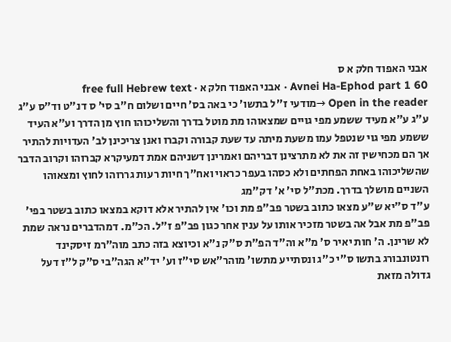אבני האפוד חלק א ס
Avnei Ha-Ephod part 1 60 · אבני האפוד חלק א · free full Hebrew text
Open in the reader →מודעי ז''ל בתשו' כי באה בס' חיים ושלום ח"ב סי' ס דנ"ט וד"ס ע"ג
ע"ג ע"א מעיד ששמע מפי גויים שמצאוהו מת מוטל בדרך והשליכוהו חוץ מן הדרך וע"א העיד ששמע מפי גוי שנטפל עמו משעת מיתה עד שעת קבורה וקברו ואנן צריכינן לב' העדויות להתיר אך הם מכחישין זה את לא מתרצינן דבריהם ואמרינן דשניהם אמת דמעיקרא קברוהו וקרוב הדבר שהשליכוהו באחת הפחתים ולא כסהו בעפר כראוי ואח"ך חיות רעות גררוהו לחוץ ומצאוהו השניים מושלך בדרך. מכת"ל סי' א' דק"מג
ע"ד ס"יא ש"ע מצאו כתוב בשטר פב"פ מת וכו' אין להתיר אלא דוקא במצאו כתוב בשטר בפי' פב"פ מת אבל אה בשטר מזכיר אותו על ענין אחר כגון פב"פ ז"ל. הכ"מ. דמהדברים נראה שמת לא שרינן. ה' חות יאיר ס' מ"א וה"ד הפ"ת ס"ק נ"א וכיוצא בזה כתב מוה"רמ זיסקינד רונטונבורג בתשו ס"י כ"ג ונסתייע מתשו' מוהר"אש סי"ז וע' יד"א הגה"בי ס"ק ל"ז דעל גדולה מזאת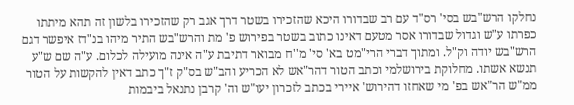נחלקו הרש"בש בסי' רס"ד עם רב שבדורו היכא שהזכירו בשטר דרך אגב רק שהזכירו בלשון זה תהא מיתתו כפרתו ע"ש וגדול שבדורו אסר מטעם דאינו כתוב בשטר בפירוש פ' מת והרש"בש התיר מיהו בנ"דז איפשר דגם הרש"בש יודה וק"ל. ומתוך דברי הרי"מט בא' סי' מ''ח מבואר דתיבת ע"ה אינה מועילה לכלום. ע"ה שם ש"ע תנשא אשתו. מחלוקת בירושלמי וכתב הטור דהר"אש לא הכריע והב"ש בס"ק ז"ך כתב דאין להקשות על הטור ממ"ש הר"אש בפ' מי שאחזו דהירוש' איירי בכתב לזכרון יעו"ש וה' קרבן נתנאל ביבמות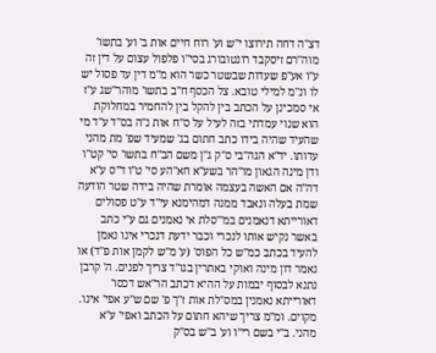דצ"ה דחה תירוצו י"ש וע' רוח חיים אות ב' וע' בתשו' מוה"רם זיסקבד רונטובורג בסי"ו פלפול עצום על דין זה
ע"ו אע"פ שעדות שבשטר כשר הוא מ"מ דין עד פסול יש לו ונ"מ למילי טובא. צל הכסף ח"ב בתשו' מוהר''שג ע"ז אי סמכינן על הכתב בין להקל בין להחמיר במחלוקת הוא שנוי עמדתי בזה לעיל על ס"ח אות נ"ה בס"ד ע"ד מי שהעיד שהיה בידו כתב חתום בג' שמעיד שפ' מת מהני עדותו. יד"א הגה"בי ס"ק ג"ן משם הב"ח בתשו' סי' קט"ו ודן מינה הגאון מו"הר בשע"א חא"הע סי' ט"ו ד"ס ע"א דה"ה אם האשה בעצמה אומרת שהיה בידה שטר הודעה שמת בעלה ונאבד ממנה דמהימנא עי"ד ע"ט פסולים דאורייתא דנאמנים במ'"סלת אי נאמנים גם ע"י כתב באשר נקיש אותו לנכרי וכבר ידעת דנכרי אינו נאמן להעיד בכתב כמ"ש כל הפוס' (ע' מ"ש לקמן אות פ"ד) או נאמר דון מינה ואוקי באתרין בגו"ד צריך לפנים. ה' קרבן נתנא לבסוף יבמות על ההיא דכתב הר"אש דכסו' דאורייתא נאמנין במס''לת אות ז"ך פ' שם ש"ע אפי' אינו. מקוים. ומ"מ צריך שיהא חתום על הכתב ואפי' ע"א מהני. ב"י בשם רי"ו וע' ב"ש בס"ק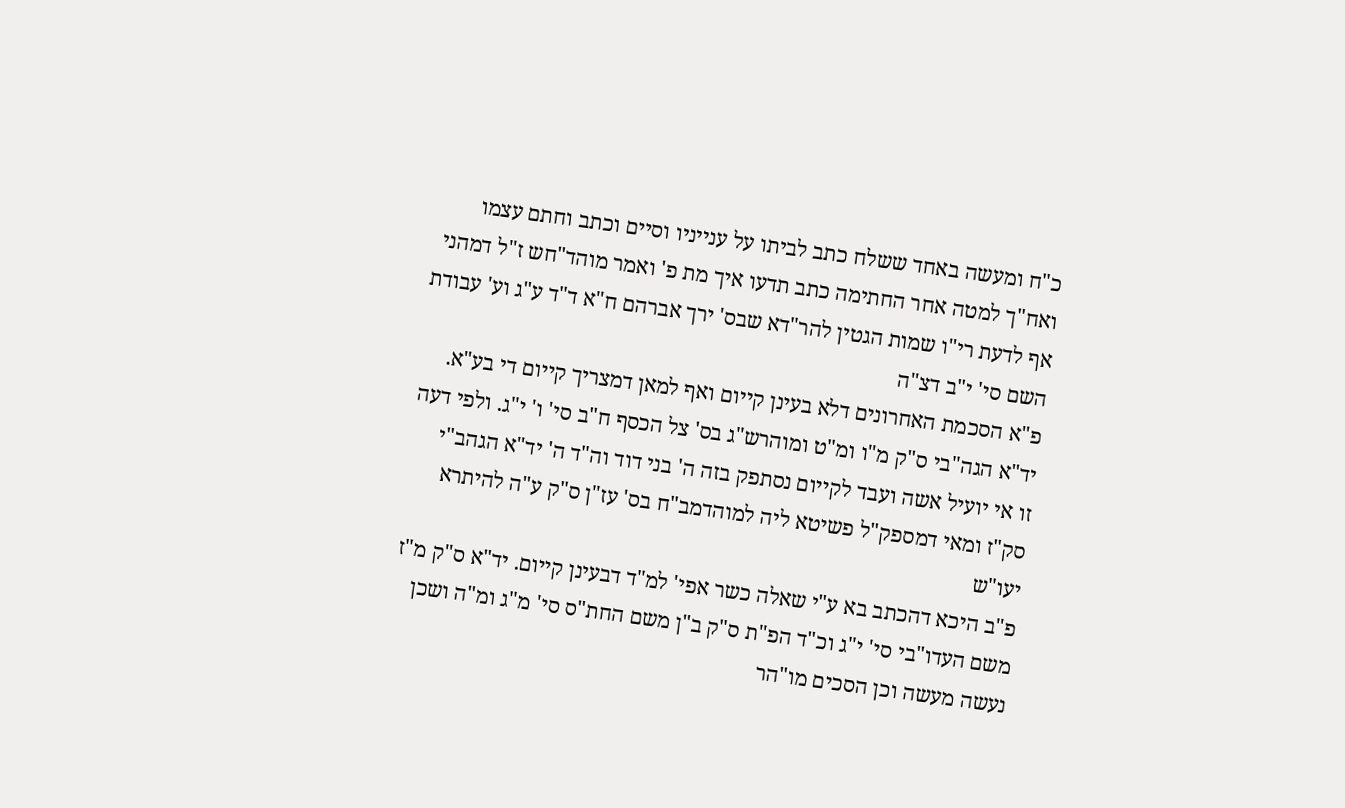כ"ח ומעשה באחד ששלח כתב לביתו על ענייניו וסיים וכתב וחתם עצמו ואח"ך למטה אחר החתימה כתב תדעו איך מת פ' ואמר מוהד"חש ז"ל דמהני אף לדעת רי"ו שמות הגטין להר"דא שבס' ירך אברהם ח"א ד"ד ע"ג וע' עבודת השם סי' י"ב דצ"ה
פ"א הסכמת האחרונים דלא בעינן קייום ואף למאן דמצריך קייום די בע"א. יד"א הגה"בי ס"ק מ"ו ומ"ט ומוהרש"ג בס' צל הכסף ח"ב סי' ו' י"ג. ולפי דעה זו אי יועיל אשה ועבד לקייום נסתפק בזה ה' בני דוד וה"ד ה' יד"א הגהב"י סק"ז ומאי דמספק"ל פשיטא ליה למוהדמב"ח בס' עז"ן ס"ק ע"ה להיתרא יעו"ש
פ"ב היכא דהכתב בא ע"י שאלה כשר אפי' למ"ד דבעינן קייום. יד"א ס"ק מ"ז משם העדו"בי סי' י"ג וכ"ד הפ"ת ס"ק ב"ן משם החת"ס סי' מ"ג ומ"ה ושכן נעשה מעשה וכן הסכים מו"הר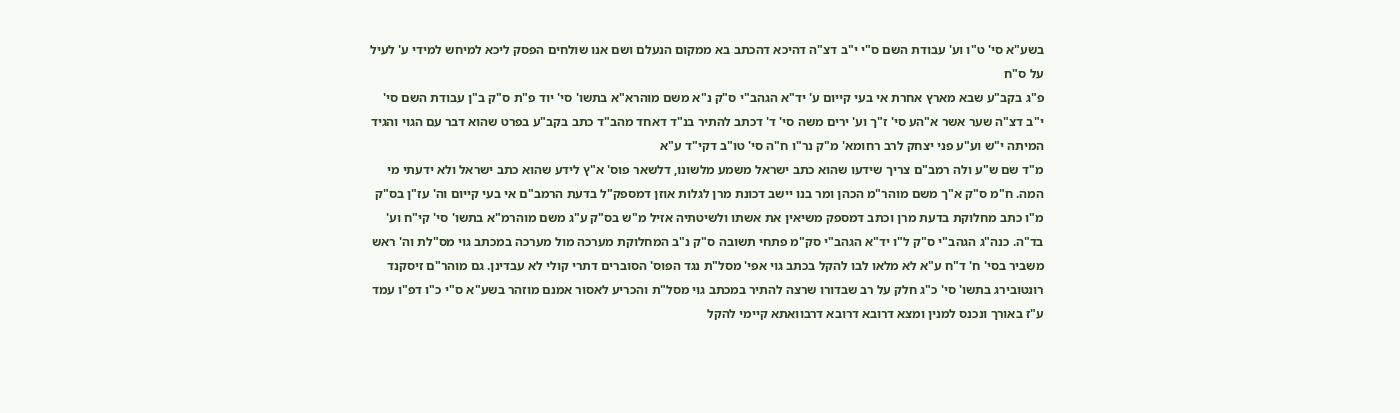בשע"א סי' ט"ו וע' עבודת השם ס"י י"ב דצ"ה דהיכא דהכתב בא ממקום הנעלם ושם אנו שולחים הפסק ליכא למיחש למידי ע' לעיל על ס"ח
פ"ג בקב"ע שבא מארץ אחרת אי בעי קייום ע' יד"א הגהב"י ס"ק נ"א משם מוהרא"א בתשו' סי' יוד פ"ת ס"ק ב"ן עבודת השם סי' י"ב דצ"ה שער אשר א"הע סי' ז"ך וע' ירים משה סי' ד' דכתב להתיר בנ"ד דאחד מהב"ד כתב בקב"ע בפרט שהוא דבר עם הגוי והגיד המיתה י"ש וע"ע פני יצחק לרב רחומא' מ"ק נר"ו ח"ה סי' טו"ב דקי"ד ע"א
מ"ד שם ש"ע ולה רמב"ם צריך שידעו שהוא כתב ישראל משמע מלשונו, דלשאר פוס' א"ץ לידע שהוא כתב ישראל ולא ידעתי מי המה. ח"מ ס"ק א"ך משם מוהר"מ הכהן ומר בנו יישב דכונת מרן לגלות אוזן דמספק"ל בדעת הרמב"ם אי בעי קייום וה' עז"ן בס"ק מ"ו כתב מחלוקת בדעת מרן וכתב דמספק משיאין את אשתו ולשיטתיה אזיל מ"ש בס"ק ע"ג משם מוהרמ"א בתשו' סי' קי"ח וע' בד"ה. כנה"ג הגהב"י ס"ק ל"ו יד"א הגהב"י סק"מ פתחי תשובה ס"ק נ"ב המחלוקת מערכה מול מערכה במכתב גוי מס"לת וה' ראש משביר בסי' ח' ד"ח ע"א לא מלאו לבו להקל בכתב גוי אפי' מסל"ת נגד הפוס' הסוברים דתרי קולי לא עבדינן. גם מוהר"ם זיסקנד רונטובירג בתשו' סי' כ"ג חלק על רב שבדורו שרצה להתיר במכתב גוי מסל"ת והכריע לאסור אמנם מוזהר בשע"א ס"י כ"ו דפ"ו עמד ע"ז באורך ונכנס למנין ומצא דרובא דרובא דרבוואתא קיימי להקל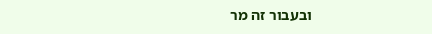ובעבור זה מר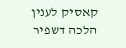קאסיק לענין הלכה דשפיר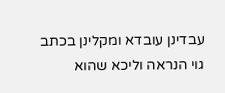עבדינן עובדא ומקלינן בכתב גוי הנראה וליכא שהוא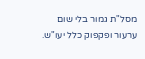מסל"ת גמור בלי שום ערעור ופקפוק כלל יעו"ש.